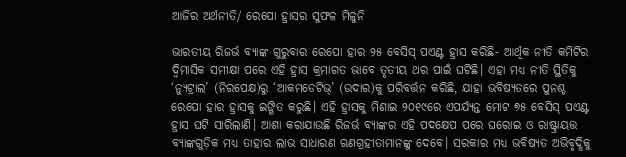ଆଜିର ଅର୍ଥନୀତି/ ରେପୋ ହ୍ରାସର ସୁଫଳ ମିଳୁନି

ଭାରତୀୟ ରିଜର୍ଭ ବ୍ୟାଙ୍କ ଗୁରୁବାର ରେପୋ ହାର ୨୫ ବେସିସ୍‌ ପଏଣ୍ଟ ହ୍ରାସ କରିଛି- ଆର୍ଥିକ ନୀତି କମିଟିର ଦ୍ୱିମାସିକ ସମୀକ୍ଷା ପରେ ଏହି ହ୍ରାସ କ୍ରମାଗତ ଭାବେ ତୃତୀୟ ଥର ପାଇଁ ଘଟିଛି। ଏହା ମଧ୍ୟ ନୀତି ସ୍ଥିତିକୁ ‘ନ୍ୟୁଟ୍ରାଲ’ (ନିରପେକ୍ଷ)ରୁ ‘ଆକମଡେଟିଭ୍‌’ (ଉଦାର)କୁ ପରିବର୍ତ୍ତନ କରିଛି, ଯାହା ଭବିଷ୍ୟତରେ ପୁନଶ୍ଚ ରେପୋ ହାର ହ୍ରାସକୁ ଇଙ୍ଗିତ କରୁଛି। ଏହି ହ୍ରାସକୁ ମିଶାଇ ୨୦୧୯ରେ ଏପର୍ଯ୍ୟନ୍ତ ମୋଟ ୭୫ ବେସିସ୍‌ ପଏଣ୍ଟ ହ୍ରାସ ଘଟି ସାରିଲାଣି। ଆଶା କରାଯାଉଛି ରିଜର୍ଭ ବ୍ୟାଙ୍କର ଏହି ପଦକ୍ଷେପ ପରେ ଘରୋଇ ଓ ରାଷ୍ଟ୍ରାୟତ୍ତ ବ୍ୟାଙ୍କଗୁଡ଼ିକ ମଧ୍ୟ ତାହାର ଲାଭ ସାଧାରଣ ଋଣଗ୍ରହୀତାମାନଙ୍କୁ ଦେବେ। ସରକାର ମଧ୍ୟ ଭବିଷ୍ୟତ ଅଭିବୃଦ୍ଧିକୁ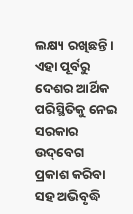ଲକ୍ଷ୍ୟ ରଖିଛନ୍ତି। ଏହା ପୂର୍ବରୁ ଦେଶର ଆର୍ଥିକ ପରିସ୍ଥିତିକୁ ନେଇ ସରକାର ଉଦ୍‌ବେଗ ପ୍ରକାଶ କରିବା ସହ ଅଭିବୃଦ୍ଧି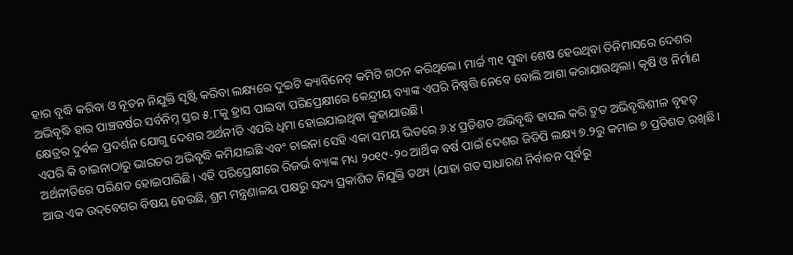ହାର ବୃଦ୍ଧି କରିବା ଓ ନୂତନ ନିଯୁକ୍ତି ସୃଷ୍ଟି କରିବା ଲକ୍ଷ୍ୟରେ ଦୁଇଟି କ୍ୟାବିନେଟ୍‌ କମିଟି ଗଠନ କରିଥିଲେ। ମାର୍ଚ୍ଚ ୩୧ ସୁଦ୍ଧା ଶେଷ ହେଉଥିବା ତିନିମାସରେ ଦେଶର ଅଭିବୃଦ୍ଧି ହାର ପାଞ୍ଚବର୍ଷର ସର୍ବନିମ୍ନ ସ୍ତର ୫.୮କୁ ହ୍ରାସ ପାଇବା ପରିପ୍ରେକ୍ଷୀରେ କେନ୍ଦ୍ରୀୟ ବ୍ୟାଙ୍କ ଏପରି ନିଷ୍ପତ୍ତି ନେବେ ବୋଲି ଆଶା କରାଯାଉଥିଲା। କୃଷି ଓ ନିର୍ମାଣ କ୍ଷେତ୍ରର ଦୁର୍ବଳ ପ୍ରଦର୍ଶନ ଯୋଗୁ ଦେଶର ଅର୍ଥନୀତି ଏପରି ଧିମା ହୋଇଯାଇଥିବା କୁହାଯାଉଛି।
ଏପରି କି ଚାଇନାଠାରୁ ଭାରତର ଅଭିବୃଦ୍ଧି କମିଯାଇଛି ଏବଂ ଚାଇନା ସେହି ଏକା ସମୟ ଭିତରେ ୬.୪ ପ୍ରତିଶତ ଅଭିବୃଦ୍ଧି ହାସଲ କରି ଦ୍ରୁତ ଅଭିବୃଦ୍ଧିଶୀଳ ବୃହତ୍‌ ଅର୍ଥନୀତିରେ ପରିଣତ ହୋଇପାରିଛି। ଏହି ପରିପ୍ରେକ୍ଷୀରେ ରିଜର୍ଭ ବ୍ୟାଙ୍କ ମଧ୍ୟ ୨୦୧୯-୨୦ ଆର୍ଥିକ ବର୍ଷ ପାଇଁ ଦେଶର ଜିଡିପି ଲକ୍ଷ୍ୟ ୭.୨ରୁ କମାଇ ୭ ପ୍ରତିଶତ ରଖିଛି। ଆଉ ଏକ ଉଦ୍‌ବେଗର ବିଷୟ ହେଉଛି, ଶ୍ରମ ମନ୍ତ୍ରଣାଳୟ ପକ୍ଷରୁ ସଦ୍ୟ ପ୍ରକାଶିତ ନିଯୁକ୍ତି ତଥ୍ୟ (ଯାହା ଗତ ସାଧାରଣ ନିର୍ବାଚନ ପୂର୍ବରୁ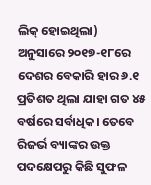ଲିକ୍‌ ହୋଇଥିଲା) ଅନୁସାରେ ୨୦୧୭-୧୮ରେ ଦେଶର ବେକାରି ହାର ୬.୧ ପ୍ରତିଶତ ଥିଲା ଯାହା ଗତ ୪୫ ବର୍ଷରେ ସର୍ବାଧିକ। ତେବେ ରିଜର୍ଭ ବ୍ୟାଙ୍କର ଉକ୍ତ ପଦକ୍ଷେପରୁ କିଛି ସୁଫଳ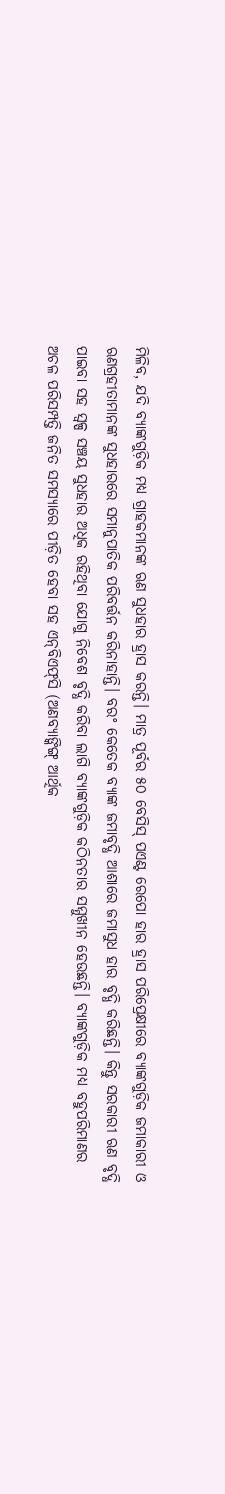ମିଳିବ, ଯଦି ବ୍ୟାଙ୍କଗୁଡ଼ିକ ମଧ୍ୟ ଗ୍ରାହକମାନଙ୍କ ଋଣ ସୁଧହାର ହ୍ରାସ କରନ୍ତି। ମାତ୍ର ପୂର୍ବର ୫୦ ବେସିସ୍‌ ପଏଣ୍ଟ ରେପୋ ହାର ହ୍ରାସ ପରିପ୍ରେକ୍ଷୀରେ ବ୍ୟାଙ୍କଗୁଡ଼ିକ ଜମାକାରୀ ଓ ଋଣଗ୍ରହୀତାମାନଙ୍କ ସୁଧହାରରେ ସମାନୁପାତିକ ପରିବର୍ତ୍ତନ କରିନାହାନ୍ତି। ବରଂ କେତେକ ବ୍ୟାଙ୍କ ଜମାବୃଦ୍ଧି ଆଶାରେ ଜମାସୁଧ ହାର ବୃଦ୍ଧି କରିଛନ୍ତି। କିନ୍ତୁ ସରକାରୀ ଋଣ ବୃଦ୍ଧି ପାଇବା ସହ ସ୍ବଳ୍ପ ସଞ୍ଚୟ ସୁଧହାର ଅଧିକ ରହିଥିବା ଯୋଗୁ ନିବେଶ ବୃଦ୍ଧି କରିବା ଲାଗି ବ୍ୟାଙ୍କଗୁଡ଼ିକ କଠିନତାର ସମ୍ମୁଖୀନ ହେଉଛନ୍ତି। ବ୍ୟାଙ୍କଗୁଡ଼ିକ ମଧ୍ୟ ବହୁପରିମାଣର ଅଚଳ ପରିସମ୍ପତ୍ତି ଜନିତ ସମସ୍ୟାରେ ପୀଡ଼ିତ ହେବା ସହ ଏନ୍‌ବିଏଫ୍‌ସି (ଅଣବ୍ୟାଙ୍କିଙ୍ଗ୍‌ ଆର୍ଥିକ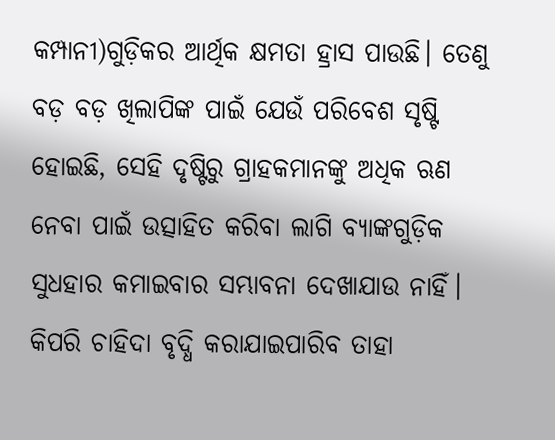କମ୍ପାନୀ)ଗୁଡ଼ିକର ଆର୍ଥିକ କ୍ଷମତା ହ୍ରାସ ପାଉଛି। ତେଣୁ ବଡ଼ ବଡ଼ ଖିଲାପିଙ୍କ ପାଇଁ ଯେଉଁ ପରିବେଶ ସୃଷ୍ଟି ହୋଇଛି, ସେହି ଦୃଷ୍ଟିରୁ ଗ୍ରାହକମାନଙ୍କୁ ଅଧିକ ଋଣ ନେବା ପାଇଁ ଉତ୍ସାହିତ କରିବା ଲାଗି ବ୍ୟାଙ୍କଗୁଡ଼ିକ ସୁଧହାର କମାଇବାର ସମ୍ଭାବନା ଦେଖାଯାଉ ନାହିଁ।
କିପରି ଚାହିଦା ବୃଦ୍ଧି କରାଯାଇପାରିବ ତାହା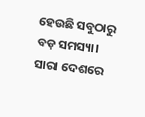ହେଉଛି ସବୁଠାରୁ ବଡ଼ ସମସ୍ୟା। ସାରା ଦେଶରେ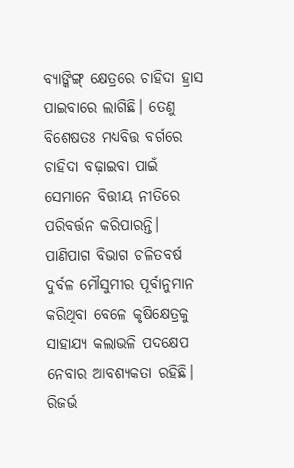ବ୍ୟାଙ୍କିଙ୍ଗ୍‌ କ୍ଷେତ୍ରରେ ଚାହିଦା ହ୍ରାସ ପାଇବାରେ ଲାଗିଛି। ତେଣୁ ବିଶେଷତଃ ମଧ୍ୟବିତ୍ତ ବର୍ଗରେ ଚାହିଦା ବଢ଼ାଇବା ପାଇଁ ସେମାନେ ବିତ୍ତୀୟ ନୀତିରେ ପରିବର୍ତ୍ତନ କରିପାରନ୍ତି। ପାଣିପାଗ ବିଭାଗ ଚଳିତବର୍ଷ ଦୁର୍ବଳ ମୌସୁମୀର ପୂର୍ବାନୁମାନ କରିଥିବା ବେଳେ କୃଷିକ୍ଷେତ୍ରକୁ ସାହାଯ୍ୟ କଲାଭଳି ପଦକ୍ଷେପ ନେବାର ଆବଶ୍ୟକତା ରହିଛି। ରିଜର୍ଭ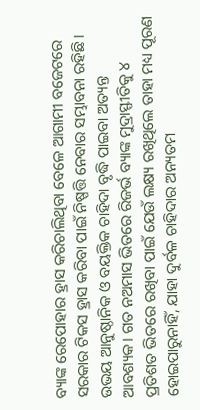ବ୍ୟାଙ୍କ ରେପୋହାର ହ୍ରାସ କରିଚାଲିଥିବା ବେଳେ ଆଗାମୀ ବଜେଟରେ ସରକାର ଟିକସ ହ୍ରାସ କରିବା ପାଇଁ ନିଷ୍ପତ୍ତି ନେବାର ସମ୍ଭାବନା ରହିଛି। ଉଭୟ ଆନୁଷ୍ଠାନିକ ଓ ବୟକ୍ତିକ ଚାହିଦା ବୃଦ୍ଧି ପାଇବା ଅତ୍ୟନ୍ତ ଆବଶ୍ୟକ। ଗତ ନଅମାସ ଭିତରେ ରିଜର୍ଭ ବ୍ୟାଙ୍କ ମୁଦ୍ରାସ୍ଫୀତିକୁ ୪ ପ୍ରତିଶତ ଭିତରେ ରଖିବା ପାଇଁ ଯେଉଁ ଲକ୍ଷ୍ୟ ରଖିଥିଲେ ତାହା ମଧ୍ୟ ପୂରଣ ହୋଇପାରୁନାହିଁ, ଯାହା ଦୁର୍ବଳ ଚାହିଦାର ଅନ୍ୟତମ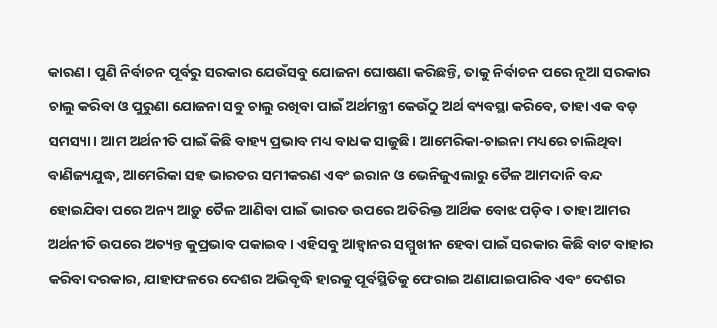କାରଣ। ପୁଣି ନିର୍ବାଚନ ପୂର୍ବରୁ ସରକାର ଯେଉଁସବୁ ଯୋଜନା ଘୋଷଣା କରିଛନ୍ତି, ତାକୁ ନିର୍ବାଚନ ପରେ ନୂଆ ସରକାର ଚାଲୁ କରିବା ଓ ପୁରୁଣା ଯୋଜନା ସବୁ ଚାଲୁ ରଖିବା ପାଇଁ ଅର୍ଥମନ୍ତ୍ରୀ କେଉଁଠୁ ଅର୍ଥ ବ୍ୟବସ୍ଥା କରିବେ, ତାହା ଏକ ବଡ଼ ସମସ୍ୟା। ଆମ ଅର୍ଥନୀତି ପାଇଁ କିଛି ବାହ୍ୟ ପ୍ରଭାବ ମଧ୍ୟ ବାଧକ ସାଜୁଛି। ଆମେରିକା-ଚାଇନା ମଧ୍ୟରେ ଚାଲିଥିବା ବାଣିଜ୍ୟଯୁଦ୍ଧ, ଆମେରିକା ସହ ଭାରତର ସମୀକରଣ ଏବଂ ଇରାନ ଓ ଭେନିଜୁଏଲାରୁ ତୈଳ ଆମଦାନି ବନ୍ଦ ହୋଇଯିବା ପରେ ଅନ୍ୟ ଆଡ଼ୁ ତୈଳ ଆଣିବା ପାଇଁ ଭାରତ ଉପରେ ଅତିରିକ୍ତ ଆର୍ଥିକ ବୋଝ ପଡ଼ିବ। ତାହା ଆମର ଅର୍ଥନୀତି ଉପରେ ଅତ୍ୟନ୍ତ କୁପ୍ରଭାବ ପକାଇବ। ଏହିସବୁ ଆହ୍ବାନର ସମ୍ମୁଖୀନ ହେବା ପାଇଁ ସରକାର କିଛି ବାଟ ବାହାର କରିବା ଦରକାର, ଯାହାଫଳରେ ଦେଶର ଅଭିବୃଦ୍ଧି ହାରକୁ ପୂର୍ବସ୍ଥିତିକୁ ଫେରାଇ ଅଣାଯାଇପାରିବ ଏବଂ ଦେଶର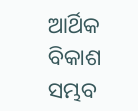ଆର୍ଥିକ ବିକାଶ ସମ୍ଭବ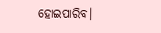ହୋଇପାରିବ।